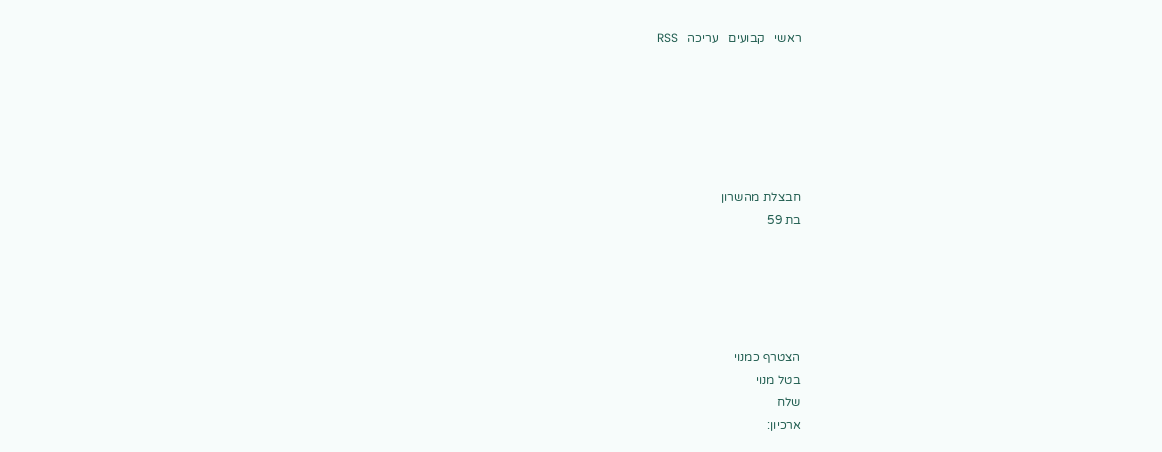ראשי   קבועים   עריכה   RSS






חבצלת מהשרון
בת 59





הצטרף כמנוי
בטל מנוי
שלח
ארכיון: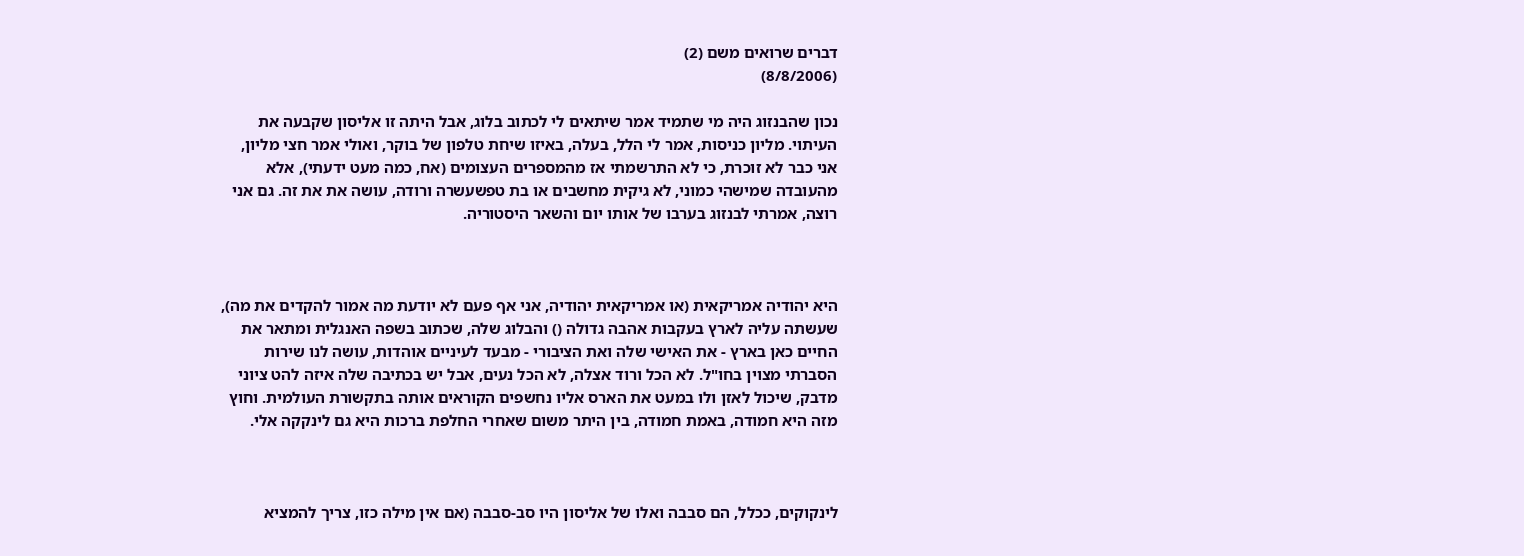דברים שרואים משם (2)
(8/8/2006)

נכון שהבנזוג היה מי שתמיד אמר שיתאים לי לכתוב בלוג, אבל היתה זו אליסון שקבעה את העיתוי. מליון כניסות, אמר לי הלל, בעלה, באיזו שיחת טלפון של בוקר, ואולי אמר חצי מליון, אני כבר לא זוכרת, כי לא התרשמתי אז מהמספרים העצומים (אח, כמה מעט ידעתי), אלא מהעובדה שמישהי כמוני, לא גיקית מחשבים או בת טפשעשרה ורודה, עושה את את זה. גם אני רוצה, אמרתי לבנזוג בערבו של אותו יום והשאר היסטוריה.



היא יהודיה אמריקאית (או אמריקאית יהודיה, אני אף פעם לא יודעת מה אמור להקדים את מה), שעשתה עליה לארץ בעקבות אהבה גדולה () והבלוג שלה, שכתוב בשפה האנגלית ומתאר את החיים כאן בארץ - את האישי שלה ואת הציבורי - מבעד לעיניים אוהדות, עושה לנו שירות הסברתי מצוין בחו"ל. לא הכל ורוד אצלה, לא הכל נעים, אבל יש בכתיבה שלה איזה להט ציוני מדבק, שיכול לאזן ולו במעט את הארס אליו נחשפים הקוראים אותה בתקשורת העולמית. וחוץ מזה היא חמודה, באמת חמודה, בין היתר משום שאחרי החלפת ברכות היא גם לינקקה אלי.



לינקוקים, ככלל, הם סבבה ואלו של אליסון היו סב-סבבה (אם אין מילה כזו, צריך להמציא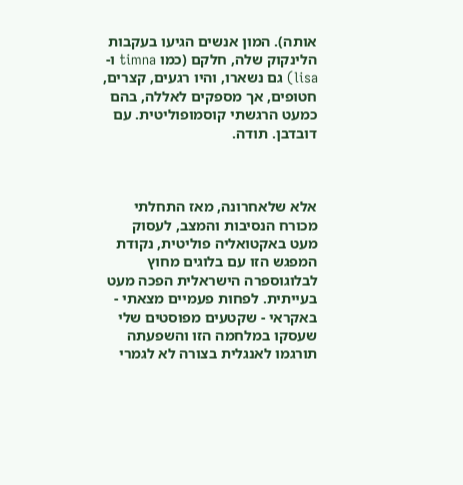אותה). המון אנשים הגיעו בעקבות הלינקוק שלה, חלקם (כמו timna ו-lisa) גם נשארו, והיו רגעים, קצרים, חטופים, אך מספקים לאללה, בהם כמעט הרגשתי קוסמופוליטית. עם דובדבן. תודה.



אלא שלאחרונה, מאז התחלתי מכורח הנסיבות והמצב, לעסוק מעט באקטואליה פוליטית, נקודת המפגש הזו עם בלוגים מחוץ לבלוגוספרה הישראלית הפכה מעט בעייתית. לפחות פעמיים מצאתי - באקראי - שקטעים מפוסטים שלי שעסקו במלחמה הזו והשפעתה תורגמו לאנגלית בצורה לא לגמרי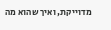מדוייקת, ואיך שהוא מה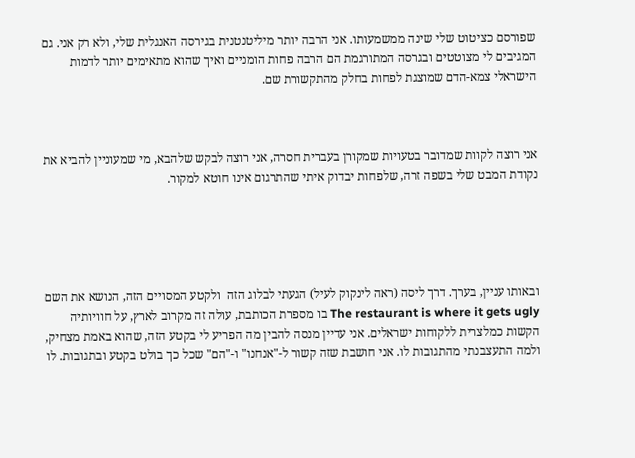שפורסם כציטוט שלי שינה ממשמעותו. אני הרבה יותר מיליטנטנית בגירסה האנגלית שלי, ולא רק אני. גם המגיבים לי מצוטטים ובגרסה המתורגמת הם הרבה פחות הומניים ואיך שהוא מתאימים יותר לדמות הישראלי צמא-הדם שמוצגת לפחות בחלק מהתקשורת שם.



אני רוצה לקוות שמדובר בטעויות שמקורן בעברית חסרה, אני רוצה לבקש שלהבא, מי שמעוניין להביא את נקודת המבט שלי בשפה זרה, שלפחות יבדוק איתי שהתרגום אינו חוטא למקור.





ובאותו עניין, בערך. דרך ליסה (ראה לינקוק לעיל) הגעתי לבלוג הזה  ולקטע המסויים הזה, הנושא את השם The restaurant is where it gets ugly בו מספרת הכותבת, עולה זה מקרוב לארץ, על חוויותיה הקשות כמלצרית ללקוחות ישראלים. אני עדיין מנסה להבין מה הפריע לי בקטע הזה, שהוא באמת מצחיק, ולמה התעצבנתי מהתגובות לו. אני חושבת שזה קשור ל-"אנחנו" ו-"הם" שכל כך בולט בקטע ובתגובות. לו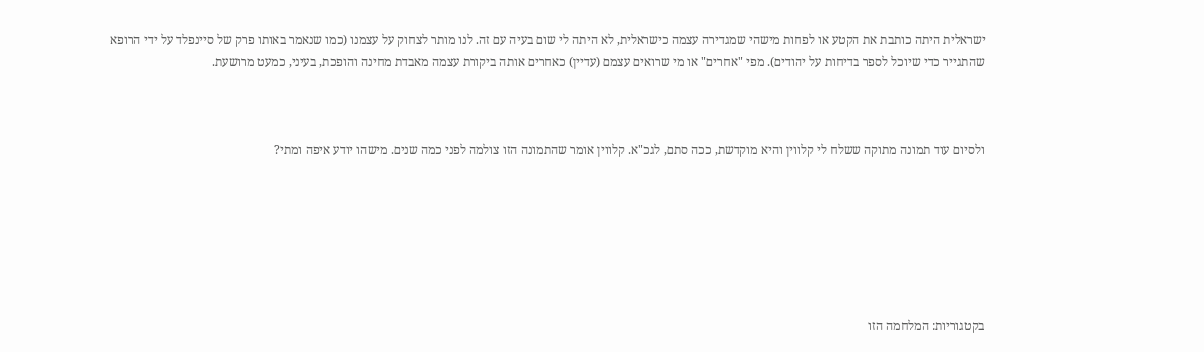ישראלית היתה כותבת את הקטע או לפחות מישהי שמגדירה עצמה כישראלית, לא היתה לי שום בעיה עם זה. לנו מותר לצחוק על עצמנו (כמו שנאמר באותו פרק של סיינפלד על ידי הרופא שהתגייר כדי שיוכל לספר בדיחות על יהודים). מפי "אחרים" או מי שרואים עצמם (עדיין) כאחרים אותה ביקורת עצמה מאבדת מחינה והופכת, בעיני, כמעט מרושעת.



ולסיום עוד תמונה מתוקה ששלח לי קלווין והיא מוקדשת, ככה סתם, לגכ"א. קלווין אומר שהתמונה הזו צולמה לפני כמה שנים. מישהו יודע איפה ומתי?







בקטגוריות: המלחמה הזו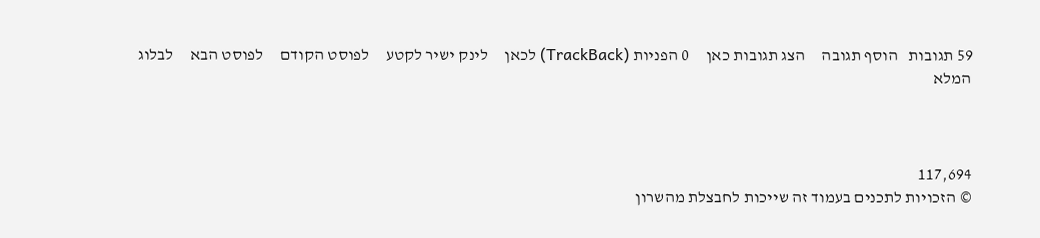59 תגובות   הוסף תגובה     הצג תגובות כאן     0 הפניות (TrackBack) לכאן     לינק ישיר לקטע     לפוסט הקודם     לפוסט הבא     לבלוג המלא



117,694
© הזכויות לתכנים בעמוד זה שייכות לחבצלת מהשרון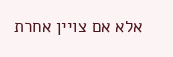אלא אם צויין אחרת